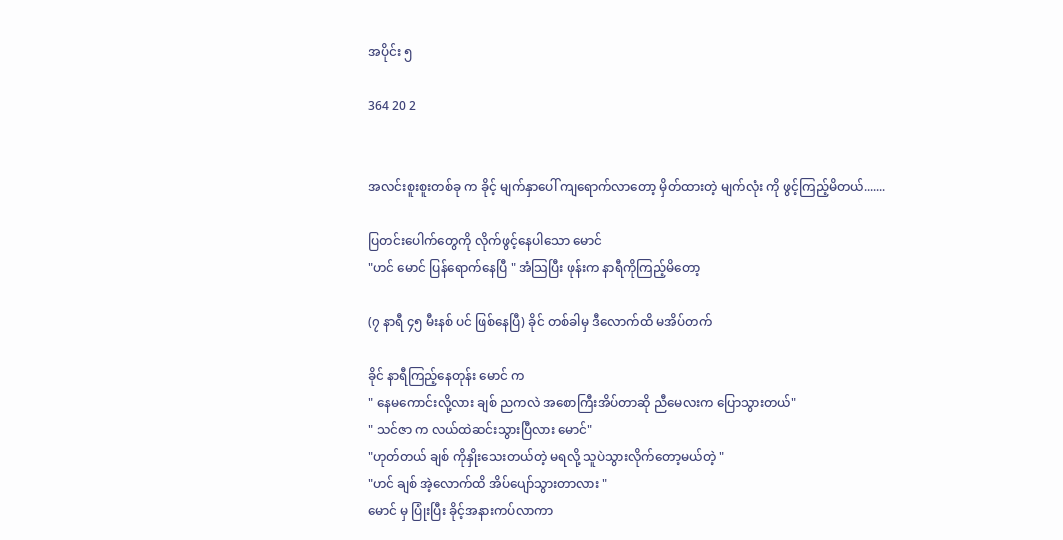အပိုင်း ၅

364 20 2


အလင်းစူးစူးတစ်ခု က ခိုင့် မျက်နှာပေါ် ကျရောက်လာတော့ မှိတ်ထားတဲ့ မျက်လုံး ကို ဖွင့်ကြည့်မိတယ်.......

ပြတင်းပေါက်တွေကို လိုက်ဖွင့်နေပါသော မောင်
"ဟင် မောင် ပြန်ရောက်နေပြီ " အံသြပြီး ဖုန်းက နာရီကိုကြည့်မိတော့

(၇ နာရီ ၄၅ မီးနစ် ပင် ဖြစ်နေပြီ) ခိုင် တစ်ခါမှ ဒီလောက်ထိ မအိပ်တက်

ခိုင် နာရီကြည့်နေတုန်း မောင် က
" နေမကောင်းလို့လား ချစ် ညကလဲ အစောကြီးအိပ်တာဆို ညီမေလးက ပြောသွားတယ်"
" သင်ဇာ က လယ်ထဲဆင်းသွားပြီလား မောင်"
"ဟုတ်တယ် ချစ် ကိုနှိုးသေးတယ်တဲ့ မရလို့ သူပဲသွားလိုက်တော့မယ်တဲ့ "
"ဟင် ချစ် အဲ့လောက်ထိ အိပ်ပျော်သွားတာလား "
မောင် မှ ပြုံးပြီး ခိုင့်အနားကပ်လာကာ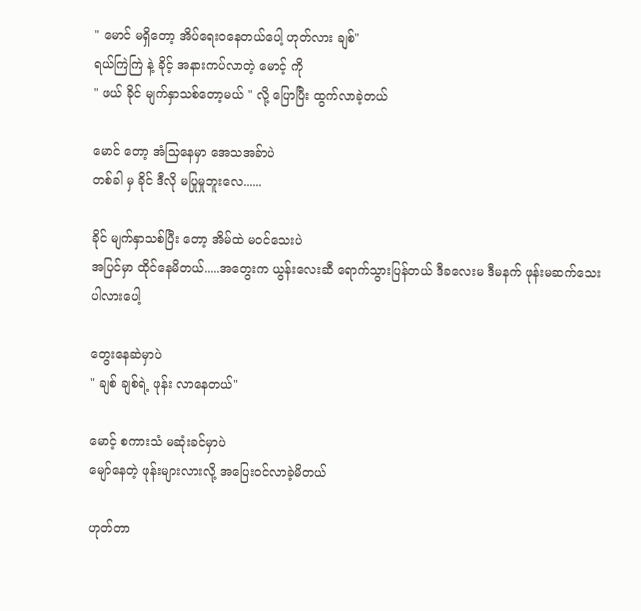" မောင် မရှိတော့ အိပ်ရေးဝနေတယ်ပေါ့ ဟုတ်လား ချစ်"
ရယ်ကြဲကြဲ နဲ့ ခိုင့် အနားကပ်လာတဲ့ မောင့် ကို
" ဖယ် ခိုင် မျက်နှာသစ်တော့မယ် " လို့ ပြောပြီး ထွက်လာခဲ့တယ်

မောင် တော့ အံသြနေမှာ အေသအခ်ာပဲ
တစ်ခါ မှ ခိုင် ဒီလို မပြုမှုဘူးလေ......

ခိုင် မျက်နှာသစ်ပြီး တော့ အိမ်ထဲ မဝင်သေးပဲ
အပြင်မှာ ထိုင်နေမိတယ်.....အတွေးက ယွန်းလေးဆီ ရောက်သွားပြန်တယ် ဒီခလေးမ ဒီမနက် ဖုန်းမဆက်သေးပါလားပေါ့

တွေးနေဆဲမှာပဲ
" ချစ် ချစ်ရဲ့ ဖုန်း လာနေတယ်"

မောင့် စကားသံ မဆုံးခင်မှာပဲ
မျော်နေတဲ့ ဖုန်းများလားလို့ အပြေးဝင်လာခဲ့မိတယ်

ဟုတ်တာ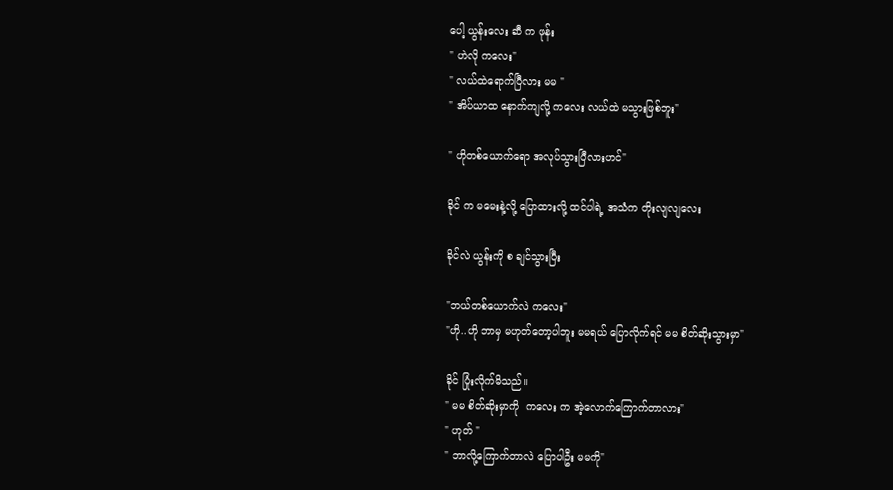ပေါ့ ယွန်းလေး ဆီ က ဖုန်း
" ဟဲလို ကလေး"
" လယ်ထဲရောက်ပြီလား မမ "
" အိပ်ယာထ နောက်ကျလို့ ကလေး လယ်ထဲ မသွားဖြစ်ဘူး"

" ဟိုတစ်ယောက်ရော အလုပ်သွားပြီလားဟင်"

ခိုင် က မမေးနဲ့လို့ ပြောထားလို့ ထင်ပါရဲ့ အသံက တိုးလျလျလေး

ခိုင်လဲ ယွန်းကို စ ချင်သွားပြီး

"ဘယ်တစ်ယောက်လဲ ကလေး"
"ဟို..ဟို ဘာမှ မဟုတ်တော့ပါဘူး မမရယ် ပြောလိုက်ရင် မမ စိတ်ဆိုးသွားမှာ"

ခိုင် ပြုံးလိုက်မိသည်။
" မမ စိတ်ဆိုးမှာကို  ကလေး က အဲ့လောက်ကြောက်တာလား"
" ဟုတ် "
" ဘာလို့ကြောက်တာလဲ ပြောပါဦး မမကို"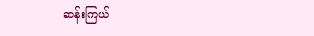ဆန်းကြယ်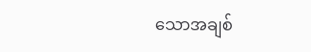သောအချစ်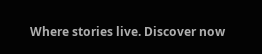Where stories live. Discover now